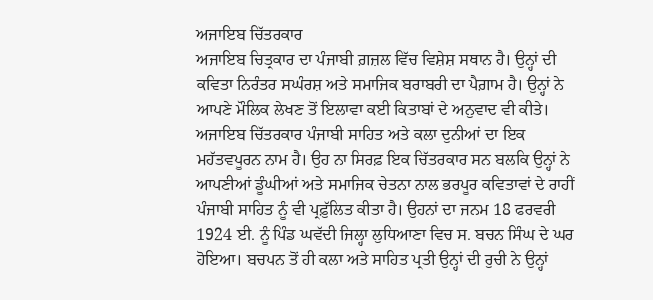ਅਜਾਇਬ ਚਿੱਤਰਕਾਰ
ਅਜਾਇਬ ਚਿਤ੍ਰਕਾਰ ਦਾ ਪੰਜਾਬੀ ਗ਼ਜ਼ਲ ਵਿੱਚ ਵਿਸ਼ੇਸ਼ ਸਥਾਨ ਹੈ। ਉਨ੍ਹਾਂ ਦੀ ਕਵਿਤਾ ਨਿਰੰਤਰ ਸਘੰਰਸ਼ ਅਤੇ ਸਮਾਜਿਕ ਬਰਾਬਰੀ ਦਾ ਪੈਗ਼ਾਮ ਹੈ। ਉਨ੍ਹਾਂ ਨੇ ਆਪਣੇ ਮੌਲਿਕ ਲੇਖਣ ਤੋਂ ਇਲਾਵਾ ਕਈ ਕਿਤਾਬਾਂ ਦੇ ਅਨੁਵਾਦ ਵੀ ਕੀਤੇ।
ਅਜਾਇਬ ਚਿੱਤਰਕਾਰ ਪੰਜਾਬੀ ਸਾਹਿਤ ਅਤੇ ਕਲਾ ਦੁਨੀਆਂ ਦਾ ਇਕ ਮਹੱਤਵਪੂਰਨ ਨਾਮ ਹੈ। ਉਹ ਨਾ ਸਿਰਫ਼ ਇਕ ਚਿੱਤਰਕਾਰ ਸਨ ਬਲਕਿ ਉਨ੍ਹਾਂ ਨੇ ਆਪਣੀਆਂ ਡੂੰਘੀਆਂ ਅਤੇ ਸਮਾਜਿਕ ਚੇਤਨਾ ਨਾਲ ਭਰਪੂਰ ਕਵਿਤਾਵਾਂ ਦੇ ਰਾਹੀਂ ਪੰਜਾਬੀ ਸਾਹਿਤ ਨੂੰ ਵੀ ਪ੍ਰਫ਼ੁੱਲਿਤ ਕੀਤਾ ਹੈ। ਉਹਨਾਂ ਦਾ ਜਨਮ 18 ਫਰਵਰੀ 1924 ਈ. ਨੂੰ ਪਿੰਡ ਘਵੱਦੀ ਜਿਲ੍ਹਾ ਲੁਧਿਆਣਾ ਵਿਚ ਸ. ਬਚਨ ਸਿੰਘ ਦੇ ਘਰ ਹੋਇਆ। ਬਚਪਨ ਤੋਂ ਹੀ ਕਲਾ ਅਤੇ ਸਾਹਿਤ ਪ੍ਰਤੀ ਉਨ੍ਹਾਂ ਦੀ ਰੁਚੀ ਨੇ ਉਨ੍ਹਾਂ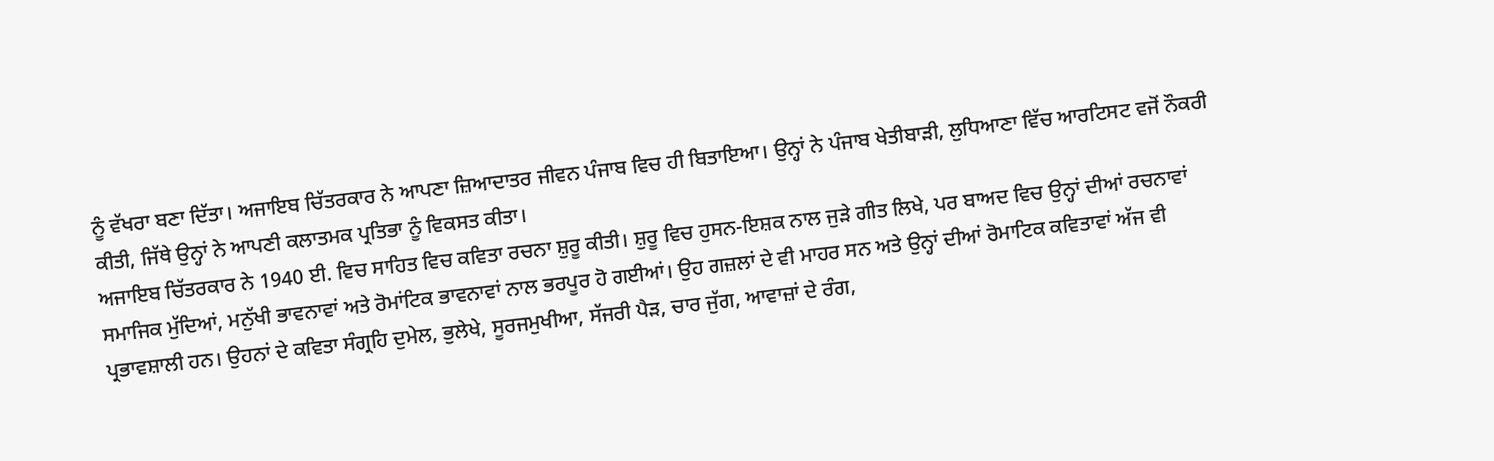ਨੂੰ ਵੱਖਰਾ ਬਣਾ ਦਿੱਤਾ। ਅਜਾਇਬ ਚਿੱਤਰਕਾਰ ਨੇ ਆਪਣਾ ਜ਼ਿਆਦਾਤਰ ਜੀਵਨ ਪੰਜਾਬ ਵਿਚ ਹੀ ਬਿਤਾਇਆ। ਉਨ੍ਹਾਂ ਨੇ ਪੰਜਾਬ ਖੇਤੀਬਾੜੀ, ਲੁਧਿਆਣਾ ਵਿੱਚ ਆਰਟਿਸਟ ਵਜੋਂ ਨੌਕਰੀ ਕੀਤੀ, ਜਿੱਥੇ ਉਨ੍ਹਾਂ ਨੇ ਆਪਣੀ ਕਲਾਤਮਕ ਪ੍ਰਤਿਭਾ ਨੂੰ ਵਿਕਸਤ ਕੀਤਾ।
ਅਜਾਇਬ ਚਿੱਤਰਕਾਰ ਨੇ 1940 ਈ. ਵਿਚ ਸਾਹਿਤ ਵਿਚ ਕਵਿਤਾ ਰਚਨਾ ਸ਼ੁਰੂ ਕੀਤੀ। ਸ਼ੁਰੂ ਵਿਚ ਹੁਸਨ-ਇਸ਼ਕ ਨਾਲ ਜੁੜੇ ਗੀਤ ਲਿਖੇ, ਪਰ ਬਾਅਦ ਵਿਚ ਉਨ੍ਹਾਂ ਦੀਆਂ ਰਚਨਾਵਾਂ ਸਮਾਜਿਕ ਮੁੱਦਿਆਂ, ਮਨੁੱਖੀ ਭਾਵਨਾਵਾਂ ਅਤੇ ਰੋਮਾਂਟਿਕ ਭਾਵਨਾਵਾਂ ਨਾਲ ਭਰਪੂਰ ਹੋ ਗਈਆਂ। ਉਹ ਗਜ਼ਲਾਂ ਦੇ ਵੀ ਮਾਹਰ ਸਨ ਅਤੇ ਉਨ੍ਹਾਂ ਦੀਆਂ ਰੋਮਾਟਿਕ ਕਵਿਤਾਵਾਂ ਅੱਜ ਵੀ ਪ੍ਰਭਾਵਸ਼ਾਲੀ ਹਨ। ਉਹਨਾਂ ਦੇ ਕਵਿਤਾ ਸੰਗ੍ਰਹਿ ਦੁਮੇਲ, ਭੁਲੇਖੇ, ਸੂਰਜਮੁਖੀਆ, ਸੱਜਰੀ ਪੈੜ, ਚਾਰ ਜੁੱਗ, ਆਵਾਜ਼ਾਂ ਦੇ ਰੰਗ,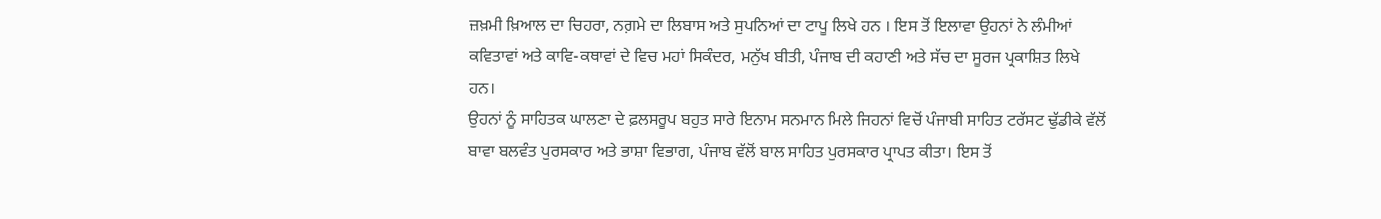ਜ਼ਖ਼ਮੀ ਖ਼ਿਆਲ ਦਾ ਚਿਹਰਾ, ਨਗ਼ਮੇ ਦਾ ਲਿਬਾਸ ਅਤੇ ਸੁਪਨਿਆਂ ਦਾ ਟਾਪੂ ਲਿਖੇ ਹਨ । ਇਸ ਤੋਂ ਇਲਾਵਾ ਉਹਨਾਂ ਨੇ ਲੰਮੀਆਂ ਕਵਿਤਾਵਾਂ ਅਤੇ ਕਾਵਿ-ਕਥਾਵਾਂ ਦੇ ਵਿਚ ਮਹਾਂ ਸਿਕੰਦਰ, ਮਨੁੱਖ ਬੀਤੀ, ਪੰਜਾਬ ਦੀ ਕਹਾਣੀ ਅਤੇ ਸੱਚ ਦਾ ਸੂਰਜ ਪ੍ਰਕਾਸ਼ਿਤ ਲਿਖੇ ਹਨ।
ਉਹਨਾਂ ਨੂੰ ਸਾਹਿਤਕ ਘਾਲਣਾ ਦੇ ਫ਼ਲਸਰੂਪ ਬਹੁਤ ਸਾਰੇ ਇਨਾਮ ਸਨਮਾਨ ਮਿਲੇ ਜਿਹਨਾਂ ਵਿਚੋਂ ਪੰਜਾਬੀ ਸਾਹਿਤ ਟਰੱਸਟ ਢੁੱਡੀਕੇ ਵੱਲੋਂ ਬਾਵਾ ਬਲਵੰਤ ਪੁਰਸਕਾਰ ਅਤੇ ਭਾਸ਼ਾ ਵਿਭਾਗ, ਪੰਜਾਬ ਵੱਲੋਂ ਬਾਲ ਸਾਹਿਤ ਪੁਰਸਕਾਰ ਪ੍ਰਾਪਤ ਕੀਤਾ। ਇਸ ਤੋਂ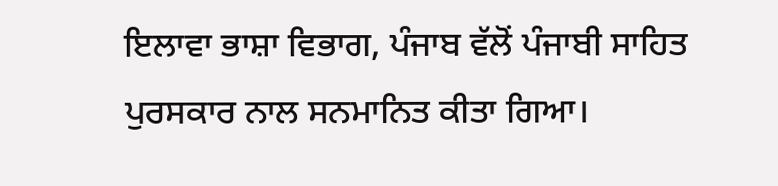ਇਲਾਵਾ ਭਾਸ਼ਾ ਵਿਭਾਗ, ਪੰਜਾਬ ਵੱਲੋਂ ਪੰਜਾਬੀ ਸਾਹਿਤ ਪੁਰਸਕਾਰ ਨਾਲ ਸਨਮਾਨਿਤ ਕੀਤਾ ਗਿਆ।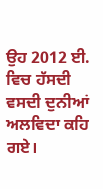ਉਹ 2012 ਈ. ਵਿਚ ਹੱਸਦੀ ਵਸਦੀ ਦੁਨੀਆਂ ਅਲਵਿਦਾ ਕਹਿ ਗਏ।